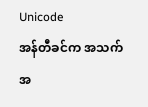Unicode
အန်တီခင်က အသက်အ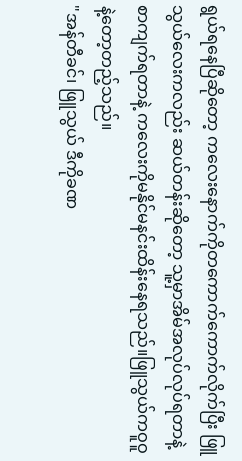ရွယ်ရနေပြီဆိုတော့ ကလေးနောက်ကိုတကောက်ကောက်လိုက်ပြီး ဖြူသွယ်လေးကလည်း ဆယ်တန်းဆိုတော့ သူ့မှာအိမ်အလုပ်လုပ်ရတာနဲ့ စာကျက်ရတာနဲ့ ကလေးကိုမနိုင်မနင်းထိန်းနေရသည်။ဖြူသွယ်ကဝူဝူနဲ့တော့တည့်သည်။
"အန်တီခင်၊ ဖြူသွယ် ဒီကိုခဏ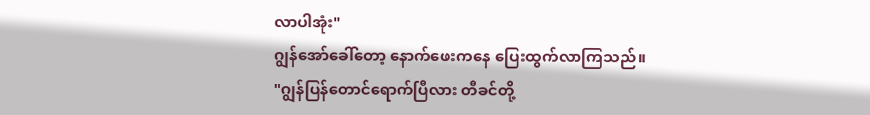လာပါအုံး"
ဂျွန်အော်ခေါ်တော့ နောက်ဖေးကနေ ပြေးထွက်လာကြသည်။
"ဂျွန်ပြန်တောင်ရောက်ပြီလား တီခင်တို့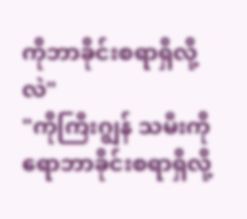ကိုဘာခိုင်းစရာရှိလို့လဲ"
"ကိုကြီးဂျွန် သမီးကိုရောဘာခိုင်းစရာရှိလို့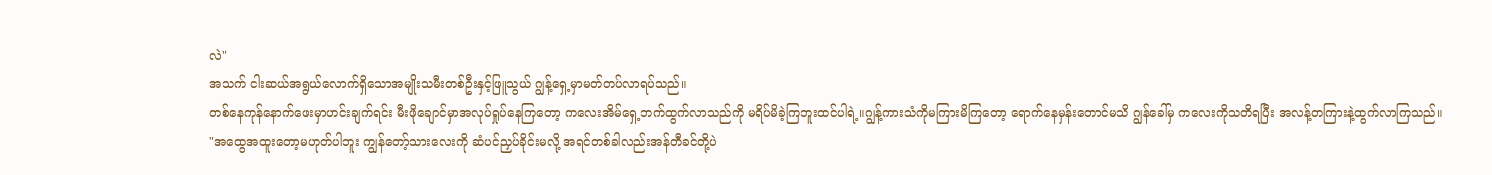လဲ"
အသက် ငါးဆယ်အရွယ်လောက်ရှိသောအမျိုးသမီးတစ်ဦးနှင့်ဖြူသွယ် ဂျွန့်ရှေ့မှာမတ်တပ်လာရပ်သည်။
တစ်နေကုန်နောက်ဖေးမှာဟင်းချက်ရင်း မီးဖိုချောင်မှာအလုပ်ရှုပ်နေကြတော့ ကလေးအိမ်ရှေ့ဘက်ထွက်လာသည်ကို မရိပ်မိခဲ့ကြဘူးထင်ပါရဲ့။ဂျွန့်ကားသံကိုမကြားမိကြတော့ ရောက်နေမှန်းတောင်မသိ ဂျွန်ခေါ်မှ ကလေးကိုသတိရပြီး အလန့်တကြားနဲ့ထွက်လာကြသည်။
"အထွေအထူးတော့မဟုတ်ပါဘူး ကျွန်တော့်သားလေးကို ဆံပင်ညှပ်ခိုင်းမလို့ အရင်တစ်ခါလည်းအန်တီခင်တို့ပဲ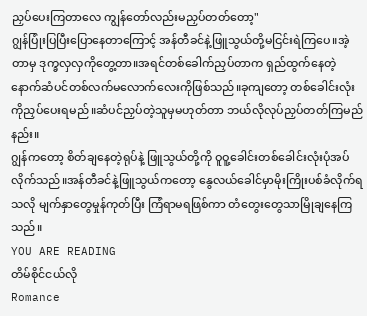ညှပ်ပေးကြတာလေ ကျွန်တော်လည်းမညှပ်တတ်တော့"
ဂျွန်ပြုံးပြပြီးပြောနေတာကြောင့် အန်တီခင်နဲ့ဖြူသွယ်တို့မငြင်းရဲကြပေ။အဲ့တာမှ ဒုက္ခလှလှကိုတွေ့တာ။အရင်တစ်ခေါက်ညှပ်တာက ရှည်ထွက်နေတဲ့နောက်ဆံပင်တစ်လက်မလောက်လေးကိုဖြစ်သည်။ခုကျတော့ တစ်ခေါင်းလုံးကိုညှပ်ပေးရမည်။ဆံပင်ညှပ်တဲ့သူမှမဟုတ်တာ ဘယ်လိုလုပ်ညှပ်တတ်ကြမည်နည်း။
ဂျွန်ကတော့ စိတ်ချနေတဲ့ရုပ်နဲ့ ဖြူသွယ်တို့ကို ဝူဝူ့ခေါင်းတစ်ခေါင်းလုံးပုံအပ်လိုက်သည်။အန်တီခင်နဲ့ဖြူသွယ်ကတော့ နွေလယ်ခေါင်မှာမိုးကြိုးပစ်ခံလိုက်ရသလို မျက်နှာတွေမှုန်ကုတ်ပြီး ကြံရာမရဖြစ်ကာ တံတွေးတွေသာမြိုချနေကြသည်။
YOU ARE READING
တိမ်စိုင်ငယ်လို
Romance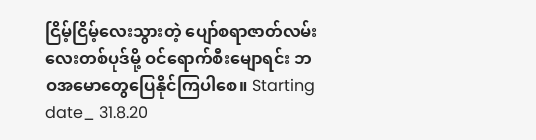ငြိမ့်ငြိမ့်လေးသွားတဲ့ ပျော်စရာဇာတ်လမ်းလေးတစ်ပုဒ်မို့ ဝင်ရောက်စီးမျောရင်း ဘဝအမောတွေပြေနိုင်ကြပါစေ။ Starting date_ 31.8.20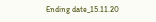Ending date_15.11.20